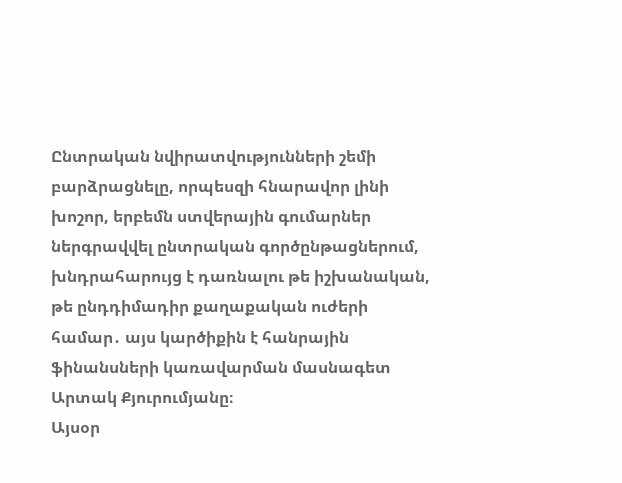Ընտրական նվիրատվությունների շեմի բարձրացնելը, որպեսզի հնարավոր լինի խոշոր, երբեմն ստվերային գումարներ ներգրավվել ընտրական գործընթացներում, խնդրահարույց է դառնալու թե իշխանական, թե ընդդիմադիր քաղաքական ուժերի համար․ այս կարծիքին է հանրային ֆինանսների կառավարման մասնագետ Արտակ Քյուրումյանը։
Այսօր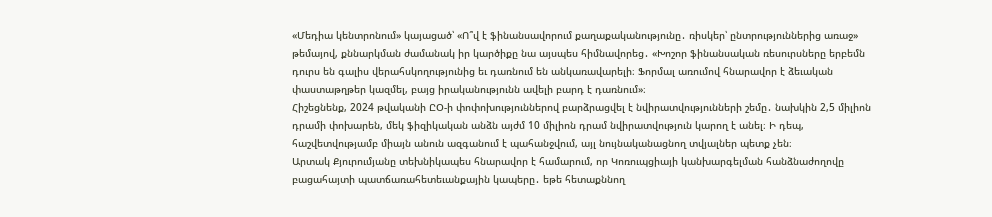«Մեդիա կենտրոնում» կայացած՝ «Ո՞վ է ֆինանսավորում քաղաքականությունը․ ռիսկեր՝ ընտրություններից առաջ» թեմայով, քննարկման ժամանակ իր կարծիքը նա այսպես հիմնավորեց․ «Խոշոր ֆինանսական ռեսուրսները երբեմն դուրս են գալիս վերահսկողությունից եւ դառնում են անկառավարելի։ Ֆորմալ առումով հնարավոր է ձեւական փաստաթղթեր կազմել, բայց իրականությունն ավելի բարդ է դառնում»։
Հիշեցնենք, 2024 թվականի ԸՕ-ի փոփոխություններով բարձրացվել է նվիրատվությունների շեմը․ նախկին 2,5 միլիոն դրամի փոխարեն, մեկ ֆիզիկական անձն այժմ 10 միլիոն դրամ նվիրատվություն կարող է անել։ Ի դեպ, հաշվետվությամբ միայն անուն ազգանում է պահանջվում, այլ նույնականացնող տվյալներ պետք չեն։
Արտակ Քյուրումյանը տեխնիկապես հնարավոր է համարում, որ Կոռուպցիայի կանխարգելման հանձնաժողովը բացահայտի պատճառահետեւանքային կապերը․ եթե հետաքննող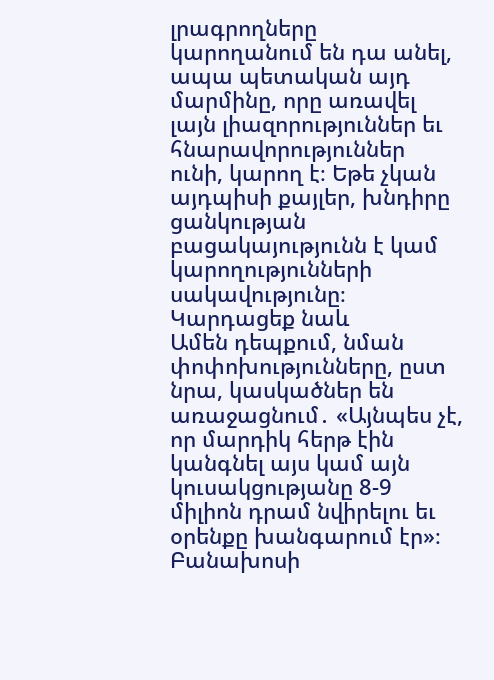լրագրողները կարողանում են դա անել, ապա պետական այդ մարմինը, որը առավել լայն լիազորություններ եւ հնարավորություններ ունի, կարող է։ Եթե չկան այդպիսի քայլեր, խնդիրը ցանկության բացակայությունն է կամ կարողությունների սակավությունը։
Կարդացեք նաև
Ամեն դեպքում, նման փոփոխությունները, ըստ նրա, կասկածներ են առաջացնում․ «Այնպես չէ, որ մարդիկ հերթ էին կանգնել այս կամ այն կուսակցությանը 8-9 միլիոն դրամ նվիրելու եւ օրենքը խանգարում էր»։
Բանախոսի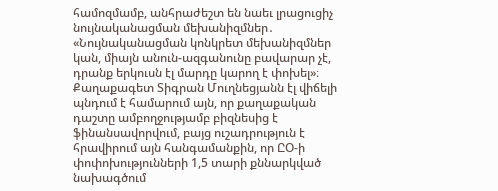համոզմամբ, անհրաժեշտ են նաեւ լրացուցիչ նույնականացման մեխանիզմներ․ «Նույնականացման կոնկրետ մեխանիզմներ կան, միայն անուն-ազգանունը բավարար չէ, դրանք երկուսն էլ մարդը կարող է փոխել»։
Քաղաքագետ Տիգրան Մուղնեցյանն էլ վիճելի պնդում է համարում այն, որ քաղաքական դաշտը ամբողջությամբ բիզնեսից է ֆինանսավորվում, բայց ուշադրություն է հրավիրում այն հանգամանքին, որ ԸՕ-ի փոփոխությունների 1,5 տարի քննարկված նախագծում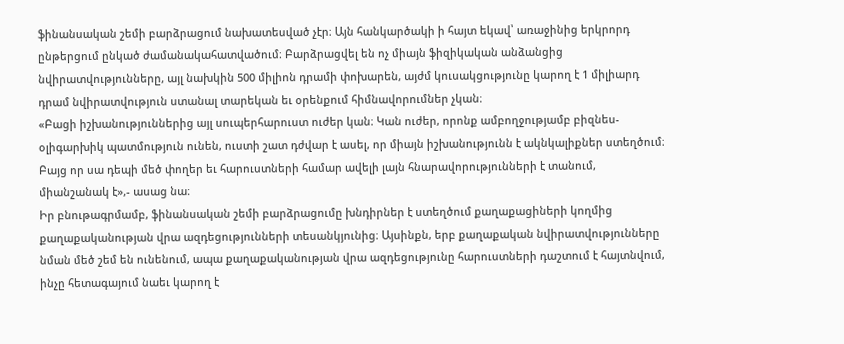ֆինանսական շեմի բարձրացում նախատեսված չէր։ Այն հանկարծակի ի հայտ եկավ՝ առաջինից երկրորդ ընթերցում ընկած ժամանակահատվածում։ Բարձրացվել են ոչ միայն ֆիզիկական անձանցից նվիրատվությունները, այլ նախկին 500 միլիոն դրամի փոխարեն, այժմ կուսակցությունը կարող է 1 միլիարդ դրամ նվիրատվություն ստանալ տարեկան եւ օրենքում հիմնավորումներ չկան։
«Բացի իշխանություններից այլ սուպերհարուստ ուժեր կան։ Կան ուժեր, որոնք ամբողջությամբ բիզնես-օլիգարխիկ պատմություն ունեն, ուստի շատ դժվար է ասել, որ միայն իշխանությունն է ակնկալիքներ ստեղծում։ Բայց որ սա դեպի մեծ փողեր եւ հարուստների համար ավելի լայն հնարավորությունների է տանում, միանշանակ է»,- ասաց նա։
Իր բնութագրմամբ, ֆինանսական շեմի բարձրացումը խնդիրներ է ստեղծում քաղաքացիների կողմից քաղաքականության վրա ազդեցությունների տեսանկյունից։ Այսինքն, երբ քաղաքական նվիրատվությունները նման մեծ շեմ են ունենում, ապա քաղաքականության վրա ազդեցությունը հարուստների դաշտում է հայտնվում, ինչը հետագայում նաեւ կարող է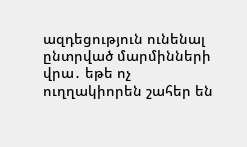ազդեցություն ունենալ ընտրված մարմինների վրա․ եթե ոչ ուղղակիորեն շահեր են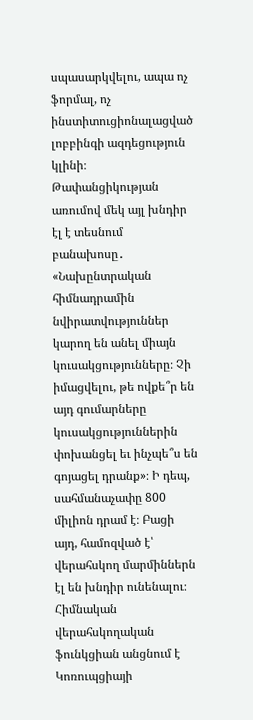սպասարկվելու, ապա ոչ ֆորմալ, ոչ ինստիտուցիոնալացված լոբբինգի ազդեցություն կլինի։
Թափանցիկության առումով մեկ այլ խնդիր էլ է տեսնում բանախոսը․ «Նախընտրական հիմնադրամին նվիրատվություններ կարող են անել միայն կուսակցությունները։ Չի իմացվելու, թե ովքե՞ր են այդ գումարները կուսակցություններին փոխանցել եւ ինչպե՞ս են գոյացել դրանք»։ Ի դեպ, սահմանաչափը 800 միլիոն դրամ է։ Բացի այդ, համոզված է՝ վերահսկող մարմիններն էլ են խնդիր ունենալու։ Հիմնական վերահսկողական ֆունկցիան անցնում է Կոռուպցիայի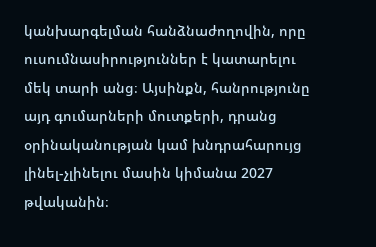կանխարգելման հանձնաժողովին, որը ուսումնասիրություններ է կատարելու մեկ տարի անց։ Այսինքն, հանրությունը այդ գումարների մուտքերի, դրանց օրինականության կամ խնդրահարույց լինել-չլինելու մասին կիմանա 2027 թվականին։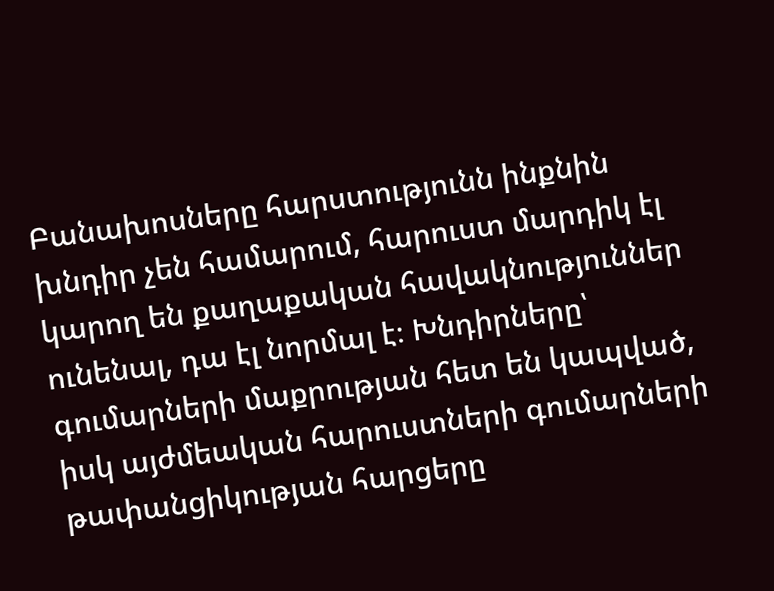Բանախոսները հարստությունն ինքնին խնդիր չեն համարում, հարուստ մարդիկ էլ կարող են քաղաքական հավակնություններ ունենալ, դա էլ նորմալ է։ Խնդիրները՝ գումարների մաքրության հետ են կապված, իսկ այժմեական հարուստների գումարների թափանցիկության հարցերը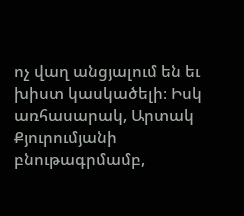ոչ վաղ անցյալում են եւ խիստ կասկածելի։ Իսկ առհասարակ, Արտակ Քյուրումյանի բնութագրմամբ,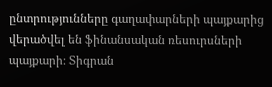ընտրությունները գաղափարների պայքարից վերածվել են ֆինանսական ռեսուրսների պայքարի։ Տիգրան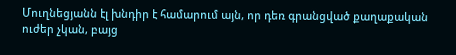Մուղնեցյանն էլ խնդիր է համարում այն, որ դեռ գրանցված քաղաքական ուժեր չկան, բայց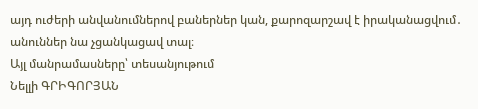այդ ուժերի անվանումներով բաներներ կան, քարոզարշավ է իրականացվում․ անուններ նա չցանկացավ տալ։
Այլ մանրամասները՝ տեսանյութում
Նելլի ԳՐԻԳՈՐՅԱՆ